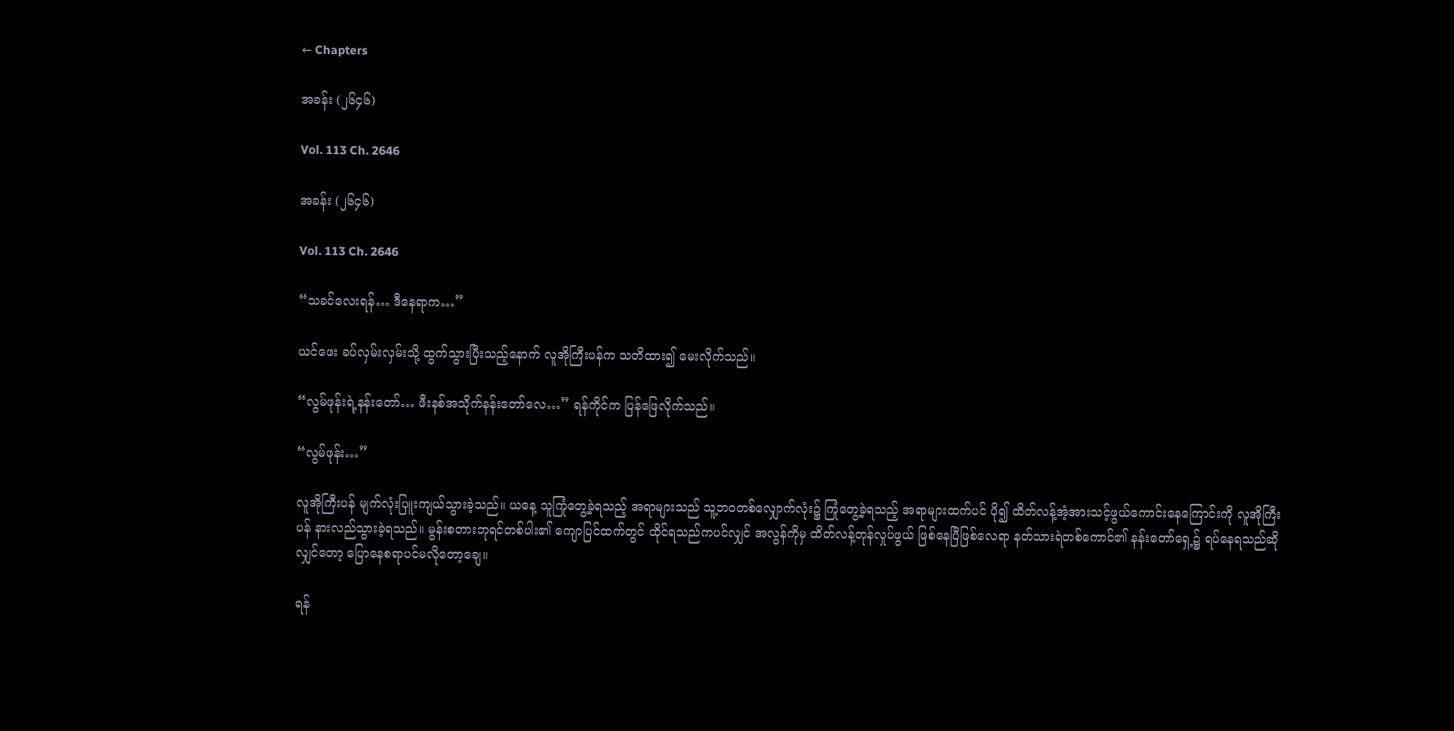← Chapters

အခန်း (၂၆၄၆)

Vol. 113 Ch. 2646

အခန်း (၂၆၄၆)

Vol. 113 Ch. 2646

“သခင်လေးရန်… ဒီနေရာက…”

ယင်ဖေး ခပ်လှမ်းလှမ်းသို့ ထွက်သွားပြီးသည့်နောက် လူအိုကြီးပန်က သတိထား၍ မေးလိုက်သည်။

“လွမ်ဖုန်းရဲ့နန်းတော်… ဖီးနစ်အသိုက်နန်းတော်လေ…” ရန်ကိုင်က ပြန်ဖြေလိုက်သည်။

“လွမ်ဖုန်း…”

လူအိုကြီးပန် မျက်လုံးပြူးကျယ်သွားခဲ့သည်။ ယနေ့ သူကြုံတွေ့ခဲ့ရသည့် အရာများသည် သူ့ဘဝတစ်လျှောက်လုံး၌ ကြုံတွေ့ခဲ့ရသည့် အရာများထက်ပင် ပို၍ ထိတ်လန့်အံ့အားသင့်ဖွယ်ကောင်းနေကြောင်းကို လူအိုကြီးပန် နားလည်သွားခဲ့ရသည်။ မွန်းစတားဘုရင်တစ်ပါး၏ ကျောပြင်ထက်တွင် ထိုင်ရသည်ကပင်လျှင် အလွန်ကိုမှ ထိတ်လန့်တုန်လှုပ်ဖွယ် ဖြစ်နေပြီဖြစ်လေရာ နတ်သားရဲတစ်ကောင်၏ နန်းတော်ရှေ့၌ ရပ်နေရသည်ဆိုလျှင်တော့ ပြောနေစရာပင်မလိုတော့ချေ။

ရန်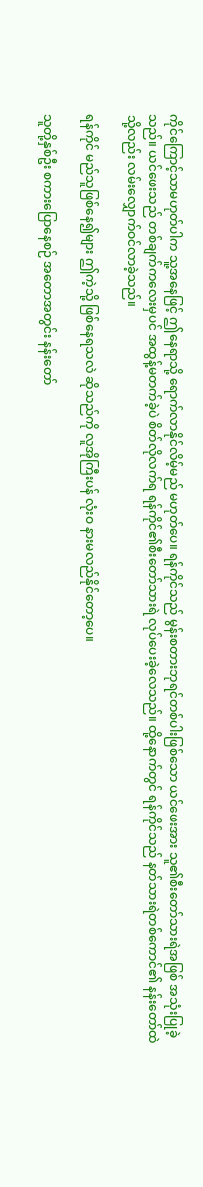ကိုင်ကြောင့်သာမဟုတ်ပါက သူ့အနေဖြင့် ဤနေရာသို့ ရောက်လာနိုင်လိမ့်မည် မဟုတ်ပေ။ ရန်ကိုင်သည် မွန်းစတားဘုရင်တစ်ပါးဖြစ်သော ယင်ဖေးအား သူ၏စီးတော်သားရဲအဖြစ် အသုံးပြုခဲ့သည်။ ယင်ဖေးသည် တစ်ချက်ကလေးမှပင် အထွန့်မတက်ခဲ့ပဲ စိတ်လိုလက်ရ ရန်ကိုင်၏စီးတော်သားရဲ လုပ်ပေးခဲ့လေသည်။ ထို့နောက်တွင် ရန်ကိုင်သည် နတ်သားရဲတစ်ကောင်၏ နန်းတော်ထဲသို့လည်း လမ်းလျှောက်ဝင်လာခဲ့သည်။

ရန်ကိုင် မည်သူဖြစ်နေ၍များ ဤကဲ့သို့ ဖြစ်နေရသလဲ ဆိုသည်ကို လူအိုကြီးပန် လုံးဝ နားမလည်နိုင်တော့ပေ။

သူတို့နှစ်ဦး စကားပြောနေစဉ် အတောအတွင်း နန်းတော်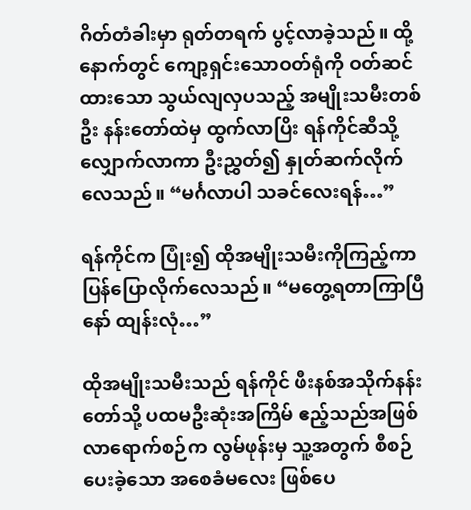ဂိတ်တံခါးမှာ ရုတ်တရက် ပွင့်လာခဲ့သည်။ ထို့နောက်တွင် ကျော့ရှင်းသောဝတ်ရုံကို ဝတ်ဆင်ထားသော သွယ်လျလှပသည့် အမျိုးသမီးတစ်ဦး နန်းတော်ထဲမှ ထွက်လာပြိး ရန်ကိုင်ဆီသို့ လျှောက်လာကာ ဦးညွှတ်၍ နှုတ်ဆက်လိုက်လေသည်။ “မင်္ဂလာပါ သခင်လေးရန်…”

ရန်ကိုင်က ပြုံး၍ ထိုအမျိုးသမီးကိုကြည့်ကာ ပြန်ပြောလိုက်လေသည်။ “မတွေ့ရတာကြာပြီနော် ထျန်းလုံ…”

ထိုအမျိုးသမီးသည် ရန်ကိုင် ဖီးနစ်အသိုက်နန်းတော်သို့ ပထမဦးဆုံးအကြိမ် ဧည့်သည်အဖြစ် လာရောက်စဉ်က လွမ်ဖုန်းမှ သူ့အတွက် စီစဉ်ပေးခဲ့သော အစေခံမလေး ဖြစ်ပေ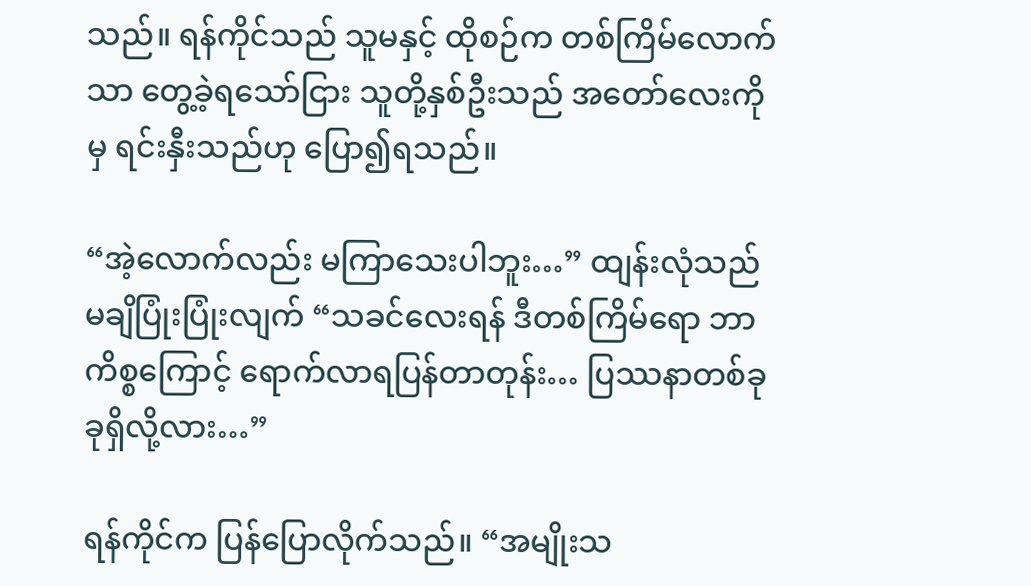သည်။ ရန်ကိုင်သည် သူမနှင့် ထိုစဉ်က တစ်ကြိမ်လောက်သာ တွေ့ခဲ့ရသော်ငြား သူတို့နှစ်ဦးသည် အတော်လေးကိုမှ ရင်းနှီးသည်ဟု ပြော၍ရသည်။

“အဲ့လောက်လည်း မကြာသေးပါဘူး…” ထျန်းလုံသည် မချိပြုံးပြုံးလျက် “သခင်လေးရန် ဒီတစ်ကြိမ်ရော ဘာကိစ္စကြောင့် ရောက်လာရပြန်တာတုန်း… ပြဿနာတစ်ခုခုရှိလို့လား…”

ရန်ကိုင်က ပြန်ပြောလိုက်သည်။ “အမျိုးသ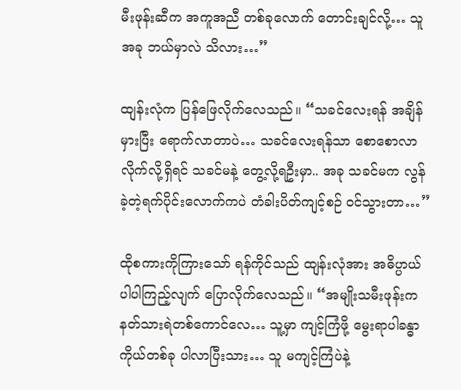မီးဖုန်းဆီက အကူအညီ တစ်ခုလောက် တောင်းချင်လို့… သူ အခု ဘယ်မှာလဲ သိလား…”

ထျန်းလုံက ပြန်ဖြေလိုက်လေသည်။ “သခင်လေးရန် အချိန်မှားပြီး ရောက်လာတာပဲ… သခင်လေးရန်သာ စောစောလာလိုက်လို့ရှိရင် သခင်မနဲ့ တွေ့လို့ရဦးမှာ.. အခု သခင်မက လွန်ခဲ့တဲ့ရက်ပိုင်းလောက်ကပဲ တံခါးပိတ်ကျင့်စဉ် ဝင်သွားတာ…”

ထိုစကားကိုကြားသော် ရန်ကိုင်သည် ထျန်းလုံအား အဓိပ္ပာယ်ပါပါကြည့်လျက် ပြောလိုက်လေသည်။ “အမျိုးသမီးဖုန်းက နတ်သားရဲတစ်ကောင်လေ… သူ့မှာ ကျင့်ကြံဖို့ မွေးရာပါခန္ဓာကိုယ်တစ်ခု ပါလာပြီးသား… သူ မကျင့်ကြံပဲနဲ့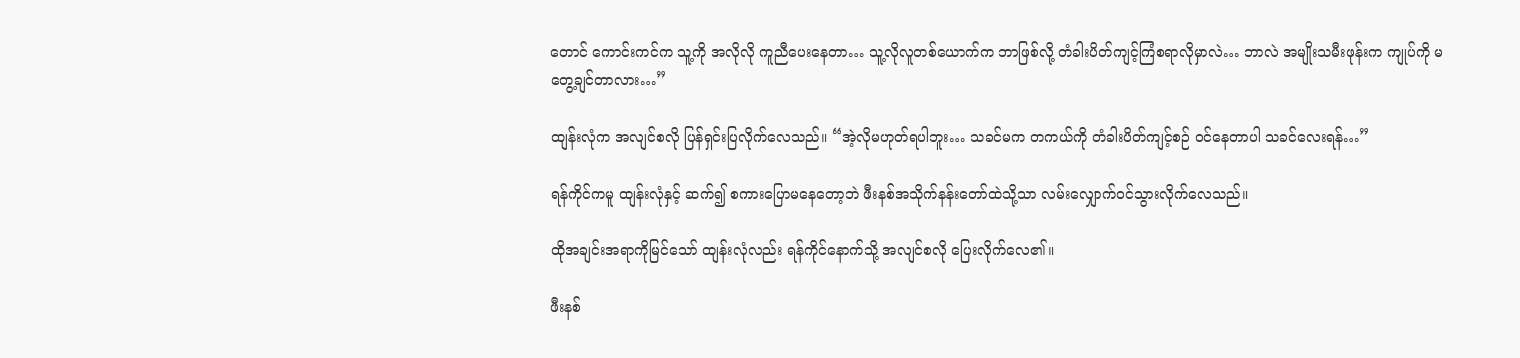တောင် ကောင်းကင်က သူ့ကို အလိုလို ကူညီပေးနေတာ… သူ့လိုလူတစ်ယောက်က ဘာဖြစ်လို့ တံခါးပိတ်ကျင့်ကြံစရာလိုမှာလဲ… ဘာလဲ အမျိုးသမီးဖုန်းက ကျုပ်ကို မတွေ့ချင်တာလား…”

ထျန်းလုံက အလျင်စလို ပြန်ရှင်းပြလိုက်လေသည်။ “အဲ့လိုမဟုတ်ရပါဘူး… သခင်မက တကယ်ကို တံခါးပိတ်ကျင့်စဉ် ဝင်နေတာပါ သခင်လေးရန်…”

ရန်ကိုင်ကမူ ထျန်းလုံနှင့် ဆက်၍ စကားပြောမနေတော့ဘဲ ဖီးနစ်အသိုက်နန်းတော်ထဲသို့သာ လမ်းလျှောက်ဝင်သွားလိုက်လေသည်။

ထိုအချင်းအရာကိုမြင်သော် ထျန်းလုံလည်း ရန်ကိုင်နောက်သို့ အလျင်စလို ပြေးလိုက်လေ၏။

ဖီးနစ်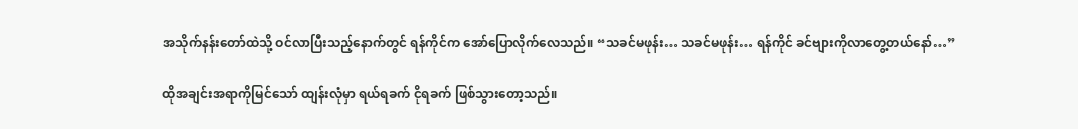အသိုက်နန်းတော်ထဲသို့ ဝင်လာပြီးသည့်နောက်တွင် ရန်ကိုင်က အော်ပြောလိုက်လေသည်။ “သခင်မဖုန်း… သခင်မဖုန်း… ရန်ကိုင် ခင်ဗျားကိုလာတွေ့တယ်နော်…”

ထိုအချင်းအရာကိုမြင်သော် ထျန်းလုံမှာ ရယ်ရခက် ငိုရခက် ဖြစ်သွားတော့သည်။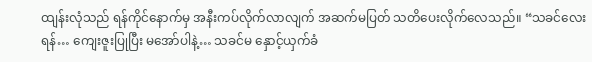ထျန်းလုံသည် ရန်ကိုင်နောက်မှ အနီးကပ်လိုက်လာလျက် အဆက်မပြတ် သတိပေးလိုက်လေသည်။ “သခင်လေးရန်… ကျေးဇူးပြုပြီး မအော်ပါနဲ့… သခင်မ နှောင့်ယှက်ခံ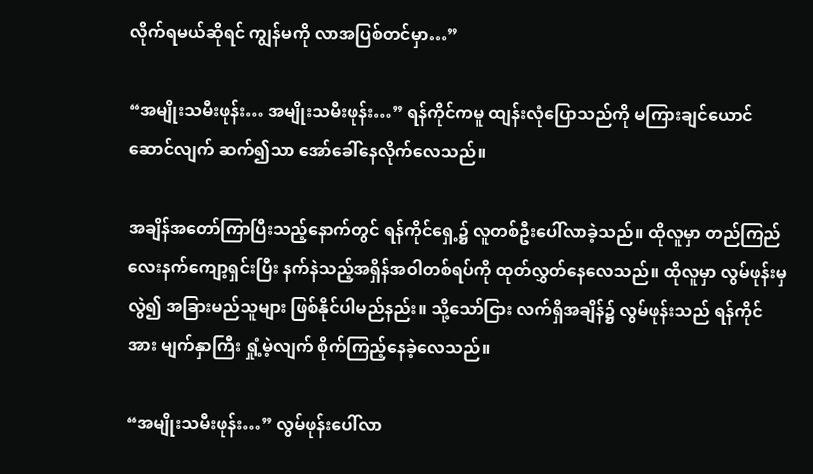လိုက်ရမယ်ဆိုရင် ကျွန်မကို လာအပြစ်တင်မှာ…”

“အမျိုးသမီးဖုန်း… အမျိုးသမီးဖုန်း…” ရန်ကိုင်ကမူ ထျန်းလုံပြောသည်ကို မကြားချင်ယောင်ဆောင်လျက် ဆက်၍သာ အော်ခေါ်နေလိုက်လေသည်။

အချိန်အတော်ကြာပြီးသည့်နောက်တွင် ရန်ကိုင်ရှေ့၌ လူတစ်ဦးပေါ်လာခဲ့သည်။ ထိုလူမှာ တည်ကြည်လေးနက်ကျော့ရှင်းပြီး နက်နဲသည့်အရှိန်အဝါတစ်ရပ်ကို ထုတ်လွှတ်နေလေသည်။ ထိုလူမှာ လွမ်ဖုန်းမှလွဲ၍ အခြားမည်သူများ ဖြစ်နိုင်ပါမည်နည်း။ သို့သော်ငြား လက်ရှိအချိန်၌ လွမ်ဖုန်းသည် ရန်ကိုင်အား မျက်နှာကြီး ရှုံ့မဲ့လျက် စိုက်ကြည့်နေခဲ့လေသည်။

“အမျိုးသမီးဖုန်း…” လွမ်ဖုန်းပေါ်လာ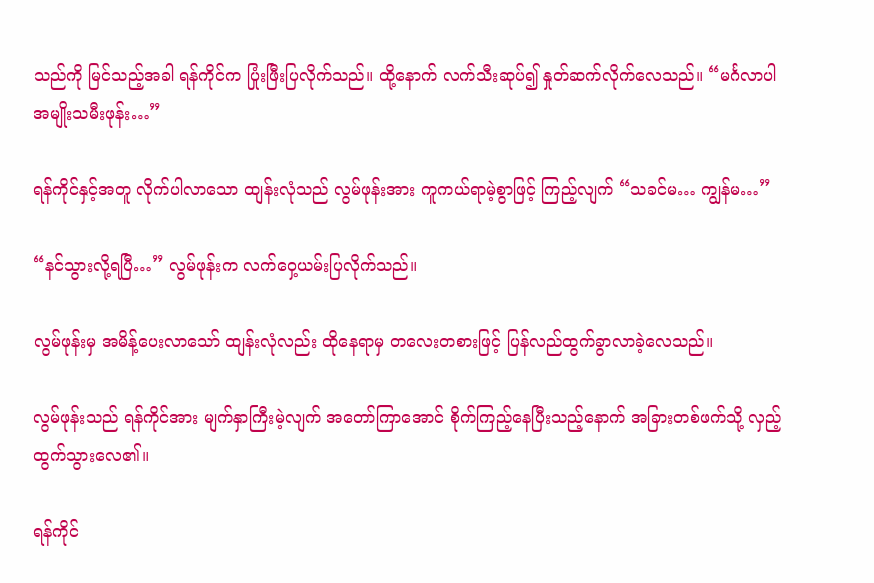သည်ကို မြင်သည့်အခါ ရန်ကိုင်က ပြုံးဖြီးပြလိုက်သည်။ ထို့နောက် လက်သီးဆုပ်၍ နှုတ်ဆက်လိုက်လေသည်။ “မင်္ဂလာပါ အမျိုးသမီးဖုန်း…”

ရန်ကိုင်နှင့်အတူ လိုက်ပါလာသော ထျန်းလုံသည် လွမ်ဖုန်းအား ကူကယ်ရာမဲ့စွာဖြင့် ကြည့်လျက် “သခင်မ… ကျွန်မ…”

“နင်သွားလို့ရပြီ…” လွမ်ဖုန်းက လက်ဝှေ့ယမ်းပြလိုက်သည်။

လွမ်ဖုန်းမှ အမိန့်ပေးလာသော် ထျန်းလုံလည်း ထိုနေရာမှ တလေးတစားဖြင့် ပြန်လည်ထွက်ခွာလာခဲ့လေသည်။

လွမ်ဖုန်းသည် ရန်ကိုင်အား မျက်နှာကြီးမဲ့လျက် အတော်ကြာအောင် စိုက်ကြည့်နေပြီးသည့်နောက် အခြားတစ်ဖက်သို့ လှည့်ထွက်သွားလေ၏။

ရန်ကိုင်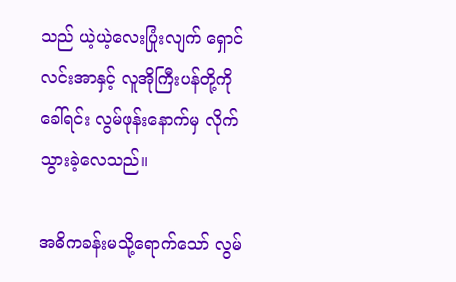သည် ယဲ့ယဲ့လေးပြုံးလျက် ရှောင်လင်းအာနှင့် လူအိုကြီးပန်တို့ကို ခေါ်ရင်း လွမ်ဖုန်းနောက်မှ လိုက်သွားခဲ့လေသည်။

အဓိကခန်းမသို့ရောက်သော် လွမ်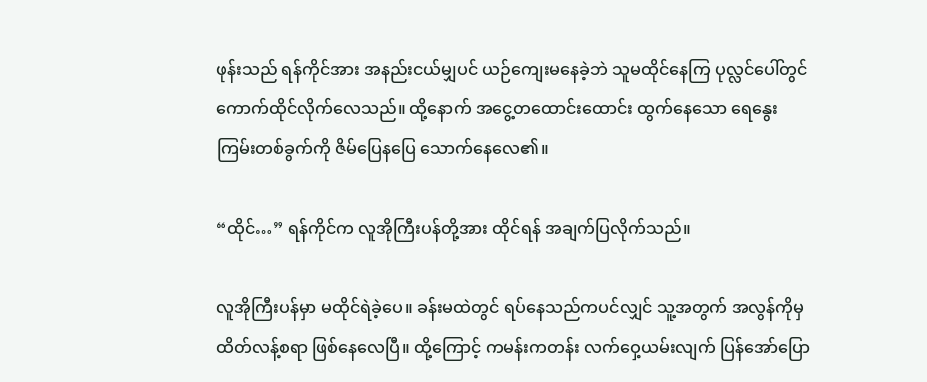ဖုန်းသည် ရန်ကိုင်အား အနည်းငယ်မျှပင် ယဉ်ကျေးမနေခဲ့ဘဲ သူမထိုင်နေကြ ပုလ္လင်ပေါ်တွင် ကောက်ထိုင်လိုက်လေသည်။ ထို့နောက် အငွေ့တထောင်းထောင်း ထွက်နေသော ရေနွေးကြမ်းတစ်ခွက်ကို ဇိမ်ပြေနပြေ သောက်နေလေ၏။

“ထိုင်…” ရန်ကိုင်က လူအိုကြီးပန်တို့အား ထိုင်ရန် အချက်ပြလိုက်သည်။

လူအိုကြီးပန်မှာ မထိုင်ရဲခဲ့ပေ။ ခန်းမထဲတွင် ရပ်နေသည်ကပင်လျှင် သူ့အတွက် အလွန်ကိုမှ ထိတ်လန့်စရာ ဖြစ်နေလေပြီ။ ထို့ကြောင့် ကမန်းကတန်း လက်ဝှေ့ယမ်းလျက် ပြန်အော်ပြော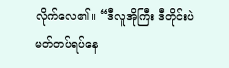လိုက်လေ၏။ “ဒီလူအိုကြီး ဒီတိုင်းပဲ မတ်တပ်ရပ်နေ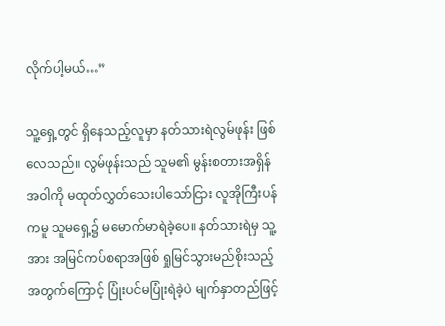လိုက်ပါ့မယ်…”

သူ့ရှေ့တွင် ရှိနေသည့်လူမှာ နတ်သားရဲလွမ်ဖုန်း ဖြစ်လေသည်။ လွမ်ဖုန်းသည် သူမ၏ မွန်းစတားအရှိန်အဝါကို မထုတ်လွှတ်သေးပါသော်ငြား လူအိုကြီးပန်ကမူ သူမရှေ့၌ မမောက်မာရဲခဲ့ပေ။ နတ်သားရဲမှ သူ့အား အမြင်ကပ်စရာအဖြစ် ရှုမြင်သွားမည်စိုးသည့်အတွက်ကြောင့် ပြုံးပင်မပြုံးရဲခဲ့ပဲ မျက်နှာတည်ဖြင့်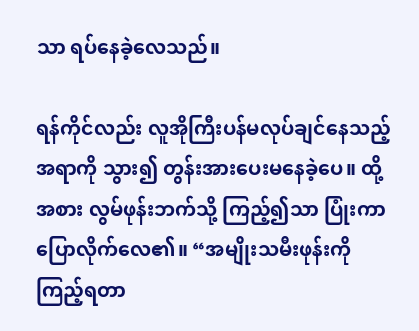သာ ရပ်နေခဲ့လေသည်။

ရန်ကိုင်လည်း လူအိုကြီးပန်မလုပ်ချင်နေသည့် အရာကို သွား၍ တွန်းအားပေးမနေခဲ့ပေ။ ထို့အစား လွမ်ဖုန်းဘက်သို့ ကြည့်၍သာ ပြုံးကာ ပြောလိုက်လေ၏။ “အမျိုးသမီးဖုန်းကိုကြည့်ရတာ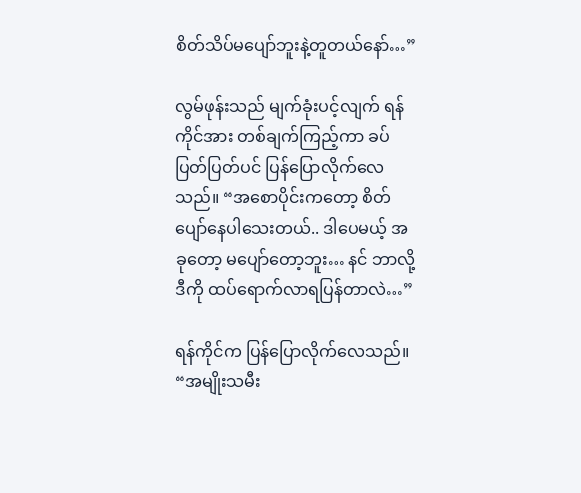စိတ်သိပ်မပျော်ဘူးနဲ့တူတယ်နော်…”

လွမ်ဖုန်းသည် မျက်ခုံးပင့်လျက် ရန်ကိုင်အား တစ်ချက်ကြည့်ကာ ခပ်ပြတ်ပြတ်ပင် ပြန်ပြောလိုက်လေသည်။ “အစောပိုင်းကတော့ စိတ်ပျော်နေပါသေးတယ်.. ဒါပေမယ့် အခုတော့ မပျော်တော့ဘူး… နင် ဘာလို့ ဒီကို ထပ်ရောက်လာရပြန်တာလဲ…”

ရန်ကိုင်က ပြန်ပြောလိုက်လေသည်။ “အမျိုးသမီး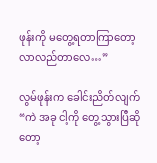ဖုန်းကို မတွေ့ရတာကြာတော့ လာလည်တာလေ…”

လွမ်ဖုန်းက ခေါင်းညိတ်လျက် “ကဲ အခု ငါ့ကို တွေ့သွားပြီဆိုတော့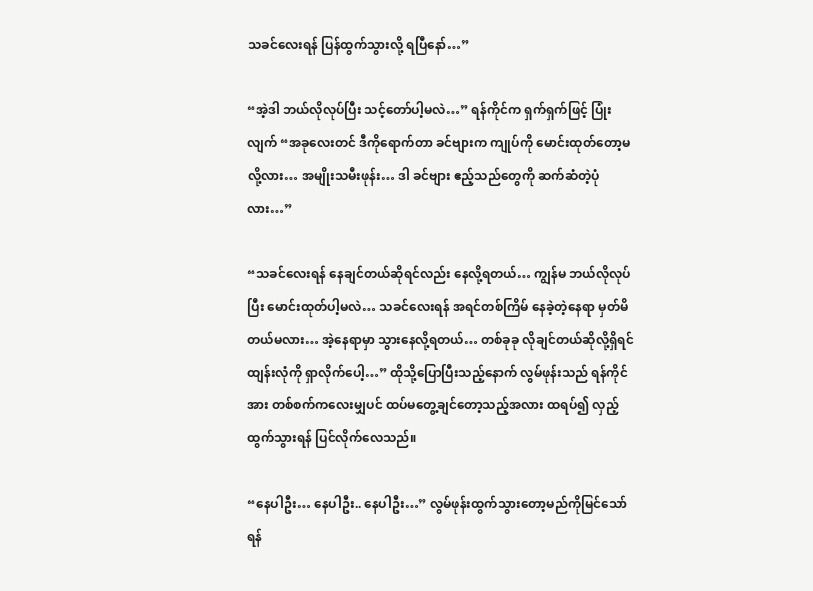သခင်လေးရန် ပြန်ထွက်သွားလို့ ရပြီနော်…”

“အဲ့ဒါ ဘယ်လိုလုပ်ပြီး သင့်တော်ပါ့မလဲ…” ရန်ကိုင်က ရှက်ရှက်ဖြင့် ပြုံးလျက် “အခုလေးတင် ဒီကိုရောက်တာ ခင်ဗျားက ကျုပ်ကို မောင်းထုတ်တော့မလို့လား… အမျိုးသမီးဖုန်း… ဒါ ခင်ဗျား ဧည့်သည်တွေကို ဆက်ဆံတဲ့ပုံလား…”

“သခင်လေးရန် နေချင်တယ်ဆိုရင်လည်း နေလို့ရတယ်… ကျွန်မ ဘယ်လိုလုပ်ပြီး မောင်းထုတ်ပါ့မလဲ… သခင်လေးရန် အရင်တစ်ကြိမ် နေခဲ့တဲ့နေရာ မှတ်မိတယ်မလား… အဲ့နေရာမှာ သွားနေလို့ရတယ်… တစ်ခုခု လိုချင်တယ်ဆိုလို့ရှိရင် ထျန်းလုံကို ရှာလိုက်ပေါ့…” ထိုသို့ပြောပြီးသည့်နောက် လွမ်ဖုန်းသည် ရန်ကိုင်အား တစ်စက်ကလေးမျှပင် ထပ်မတွေ့ချင်တော့သည့်အလား ထရပ်၍ လှည့်ထွက်သွားရန် ပြင်လိုက်လေသည်။

“နေပါဦး… နေပါဦး.. နေပါဦး…” လွမ်ဖုန်းထွက်သွားတော့မည်ကိုမြင်သော် ရန်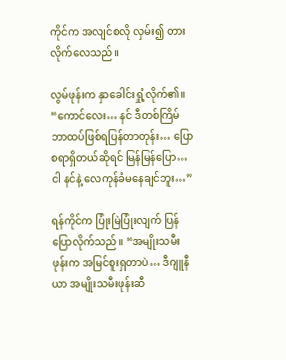ကိုင်က အလျင်စလို လှမ်း၍ တားလိုက်လေသည်။

လွမ်ဖုန်းက နှာခေါင်းရှုံ့လိုက်၏။ “ကောင်လေး… နင် ဒီတစ်ကြိမ် ဘာထပ်ဖြစ်ရပြန်တာတုန်း… ပြောစရာရှိတယ်ဆိုရင် မြန်မြန်ပြော… ငါ နင်နဲ့ လေကုန်ခံမနေချင်ဘူး…”

ရန်ကိုင်က ပြုံးမြဲပြုံးလျက် ပြန်ပြောလိုက်သည်။ “အမျိုးသမီးဖုန်းက အမြင်စူးရှတာပဲ… ဒီဂျူနီယာ အမျိုးသမီးဖုန်းဆီ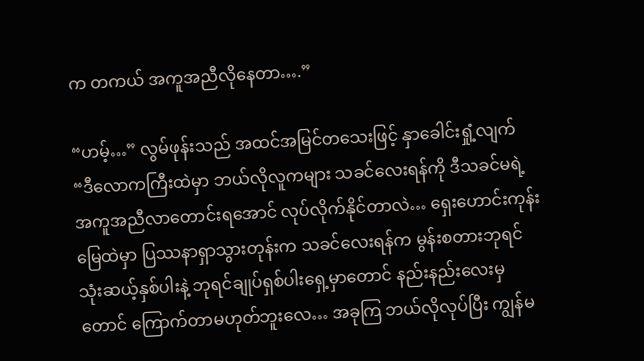က တကယ် အကူအညီလိုနေတာ….”

“ဟမ့်…” လွမ်ဖုန်းသည် အထင်အမြင်တသေးဖြင့် နှာခေါင်းရှုံ့လျက် “ဒီလောကကြီးထဲမှာ ဘယ်လိုလူကများ သခင်လေးရန်ကို ဒီသခင်မရဲ့ အကူအညီလာတောင်းရအောင် လုပ်လိုက်နိုင်တာလဲ… ရှေးဟောင်းကုန်းမြေထဲမှာ ပြဿနာရှာသွားတုန်းက သခင်လေးရန်က မွန်းစတားဘုရင်သုံးဆယ့်နှစ်ပါးနဲ့ ဘုရင်ချုပ်ရှစ်ပါးရှေ့မှာတောင် နည်းနည်းလေးမှတောင် ကြောက်တာမဟုတ်ဘူးလေ… အခုကြ ဘယ်လိုလုပ်ပြီး ကျွန်မ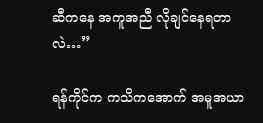ဆီကနေ အကူအညီ လိုချင်နေရတာလဲ…”

ရန်ကိုင်က ကသိကအောက် အမူအယာ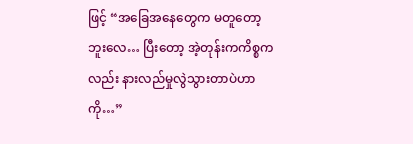ဖြင့် “အခြေအနေတွေက မတူတော့ဘူးလေ… ပြီးတော့ အဲ့တုန်းကကိစ္စကလည်း နားလည်မှုလွဲသွားတာပဲဟာကို…”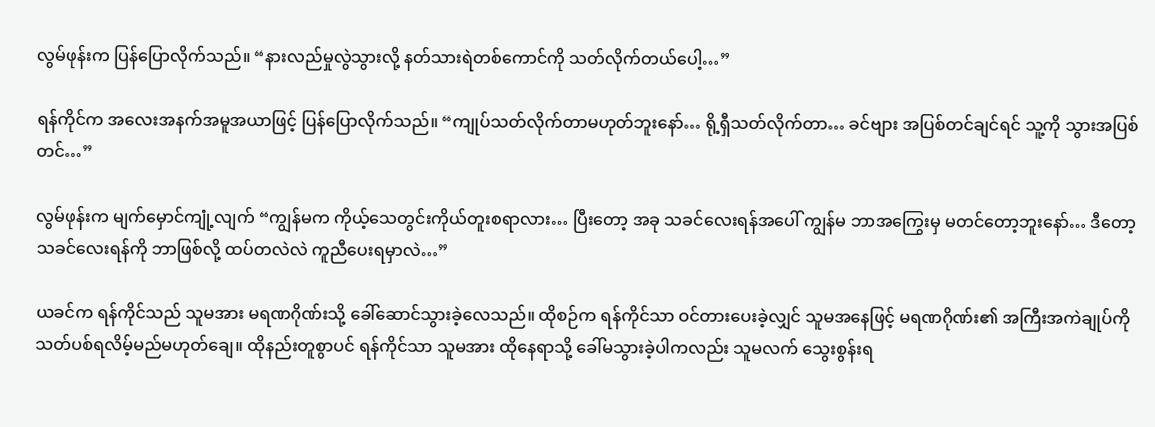လွမ်ဖုန်းက ပြန်ပြောလိုက်သည်။ “နားလည်မှုလွဲသွားလို့ နတ်သားရဲတစ်ကောင်ကို သတ်လိုက်တယ်ပေါ့…”

ရန်ကိုင်က အလေးအနက်အမူအယာဖြင့် ပြန်ပြောလိုက်သည်။ “ကျုပ်သတ်လိုက်တာမဟုတ်ဘူးနော်… ရို့ရှီသတ်လိုက်တာ… ခင်ဗျား အပြစ်တင်ချင်ရင် သူ့ကို သွားအပြစ်တင်…”

လွမ်ဖုန်းက မျက်မှောင်ကျုံ့လျက် “ကျွန်မက ကိုယ့်သေတွင်းကိုယ်တူးစရာလား… ပြီးတော့ အခု သခင်လေးရန်အပေါ် ကျွန်မ ဘာအကြွေးမှ မတင်တော့ဘူးနော်… ဒီတော့ သခင်လေးရန်ကို ဘာဖြစ်လို့ ထပ်တလဲလဲ ကူညီပေးရမှာလဲ…”

ယခင်က ရန်ကိုင်သည် သူမအား မရဏဂိုဏ်းသို့ ခေါ်ဆောင်သွားခဲ့လေသည်။ ထိုစဉ်က ရန်ကိုင်သာ ဝင်တားပေးခဲ့လျှင် သူမအနေဖြင့် မရဏဂိုဏ်း၏ အကြီးအကဲချုပ်ကို သတ်ပစ်ရလိမ့်မည်မဟုတ်ချေ။ ထိုနည်းတူစွာပင် ရန်ကိုင်သာ သူမအား ထိုနေရာသို့ ခေါ်မသွားခဲ့ပါကလည်း သူမလက် သွေးစွန်းရ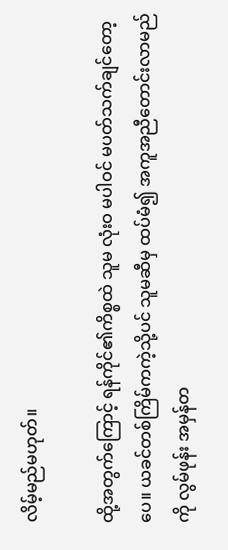လိမ့်မည်မဟုတ်။

ထို့အတွက်ကြောင့် ရန်ကိုင်၏ကိစ္စထဲ သူမ လုံးဝ မပါဝင် မပတ်သက်ချင်တော့ပေ။ ယခင်တစ်ကြိမ်ကကဲ့သို့ပင် သူမဆီမှ ထပ်မံ၍ အကူအညီတောင်းလာမည်ကို လွမ်ဖုန်း အမှန်တ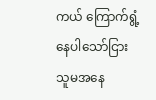ကယ် ကြောက်ရွံ့နေပါသော်ငြား သူမအနေ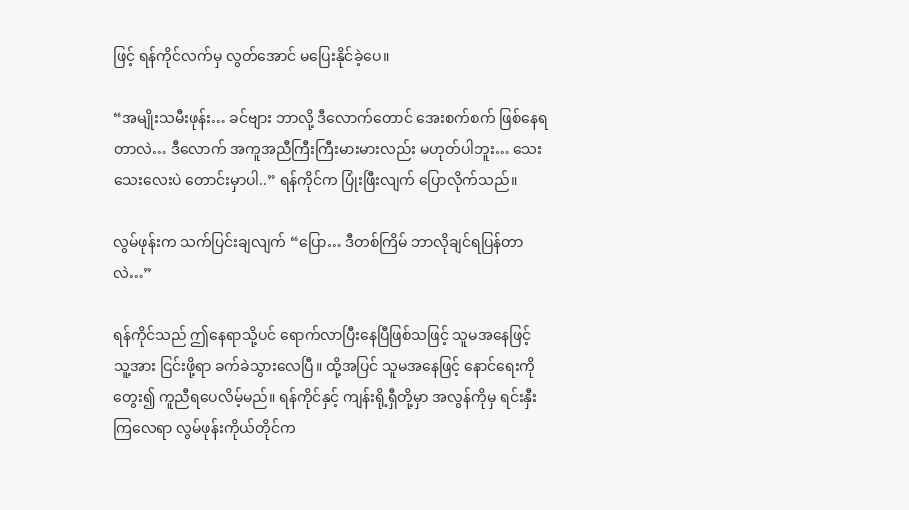ဖြင့် ရန်ကိုင်လက်မှ လွတ်အောင် မပြေးနိုင်ခဲ့ပေ။

“အမျိုးသမီးဖုန်း… ခင်ဗျား ဘာလို့ ဒီလောက်တောင် အေးစက်စက် ဖြစ်နေရတာလဲ… ဒီလောက် အကူအညီကြီးကြီးမားမားလည်း မဟုတ်ပါဘူး… သေးသေးလေးပဲ တောင်းမှာပါ..” ရန်ကိုင်က ပြုံးဖြီးလျက် ပြောလိုက်သည်။

လွမ်ဖုန်းက သက်ပြင်းချလျက် “ပြော… ဒီတစ်ကြိမ် ဘာလိုချင်ရပြန်တာလဲ…”

ရန်ကိုင်သည် ဤနေရာသို့ပင် ရောက်လာပြီးနေပြီဖြစ်သဖြင့် သူမအနေဖြင့် သူ့အား ငြင်းဖို့ရာ ခက်ခဲသွားလေပြီ။ ထို့အပြင် သူမအနေဖြင့် နောင်ရေးကိုတွေး၍ ကူညီရပေလိမ့်မည်။ ရန်ကိုင်နှင့် ကျန်းရို့ရှီတို့မှာ အလွန်ကိုမှ ရင်းနှီးကြလေရာ လွမ်ဖုန်းကိုယ်တိုင်က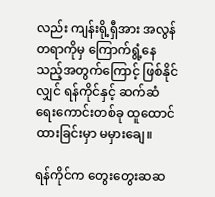လည်း ကျန်းရို့ရှီအား အလွန်တရာကိုမှ ကြောက်ရွံ့နေသည့်အတွက်ကြောင့် ဖြစ်နိုင်လျှင် ရန်ကိုင်နှင့် ဆက်ဆံရေးကောင်းတစ်ခု ထူထောင်ထားခြင်းမှာ မမှားချေ။

ရန်ကိုင်က တွေးတွေးဆဆ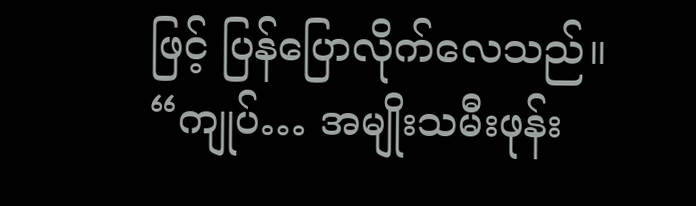ဖြင့် ပြန်ပြောလိုက်လေသည်။ “ကျုပ်… အမျိုးသမီးဖုန်း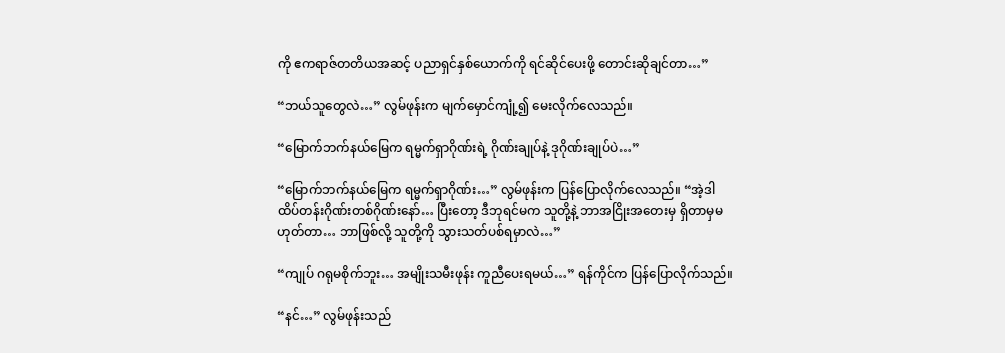ကို ဧကရာဇ်တတိယအဆင့် ပညာရှင်နှစ်ယောက်ကို ရင်ဆိုင်ပေးဖို့ တောင်းဆိုချင်တာ…”

“ဘယ်သူတွေလဲ…” လွမ်ဖုန်းက မျက်မှောင်ကျုံ့၍ မေးလိုက်လေသည်။

“မြောက်ဘက်နယ်မြေက ရမ္မက်ရှာဂိုဏ်းရဲ့ ဂိုဏ်းချုပ်နဲ့ ဒုဂိုဏ်းချုပ်ပဲ…”

“မြောက်ဘက်နယ်မြေက ရမ္မက်ရှာဂိုဏ်း…” လွမ်ဖုန်းက ပြန်ပြောလိုက်လေသည်။ “အဲ့ဒါ ထိပ်တန်းဂိုဏ်းတစ်ဂိုဏ်းနော်… ပြီးတော့ ဒီဘုရင်မက သူတို့နဲ့ ဘာအငြိုးအတေးမှ ရှိတာမှမဟုတ်တာ… ဘာဖြစ်လို့ သူတို့ကို သွားသတ်ပစ်ရမှာလဲ…”

“ကျုပ် ဂရုမစိုက်ဘူး… အမျိုးသမီးဖုန်း ကူညီပေးရမယ်…” ရန်ကိုင်က ပြန်ပြောလိုက်သည်။

“နင်…” လွမ်ဖုန်းသည်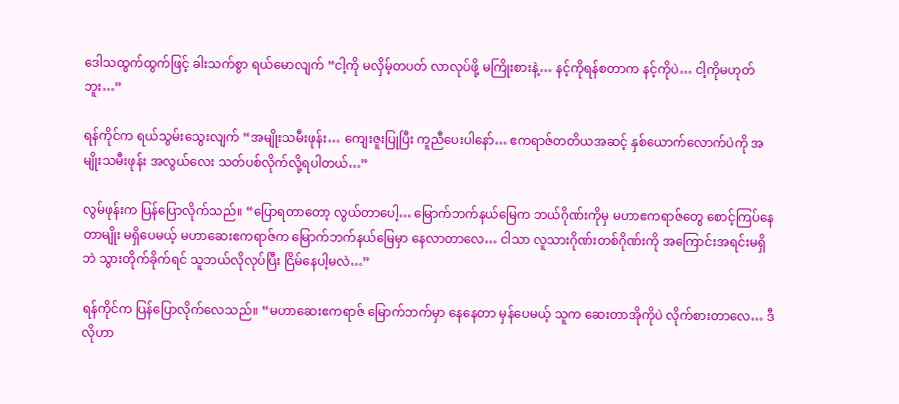ဒေါသထွက်ထွက်ဖြင့် ခါးသက်စွာ ရယ်မောလျက် “ငါ့ကို မလှိမ့်တပတ် လာလုပ်ဖို့ မကြိုးစားနဲ့… နင့်ကိုရန်စတာက နင့်ကိုပဲ… ငါ့ကိုမဟုတ်ဘူး…”

ရန်ကိုင်က ရယ်သွမ်းသွေးလျက် “အမျိုးသမီးဖုန်း… ကျေးဇူးပြုပြီး ကူညီပေးပါနော်… ဧကရာဇ်တတိယအဆင့် နှစ်ယောက်လောက်ပဲကို အမျိုးသမီးဖုန်း အလွယ်လေး သတ်ပစ်လိုက်လို့ရပါတယ်…”

လွမ်ဖုန်းက ပြန်ပြောလိုက်သည်။ “ပြောရတာတော့ လွယ်တာပေါ့… မြောက်ဘက်နယ်မြေက ဘယ်ဂိုဏ်းကိုမှ မဟာဧကရာဇ်တွေ စောင့်ကြပ်နေတာမျိုး မရှိပေမယ့် မဟာဆေးဧကရာဇ်က မြောက်ဘက်နယ်မြေမှာ နေလာတာလေ… ငါသာ လူသားဂိုဏ်းတစ်ဂိုဏ်းကို အကြောင်းအရင်းမရှိဘဲ သွားတိုက်ခိုက်ရင် သူဘယ်လိုလုပ်ပြီး ငြိမ်နေပါ့မလဲ…”

ရန်ကိုင်က ပြန်ပြောလိုက်လေသည်။ “မဟာဆေးဧကရာဇ် မြောက်ဘက်မှာ နေနေတာ မှန်ပေမယ့် သူက ဆေးတာအိုကိုပဲ လိုက်စားတာလေ… ဒီလိုဟာ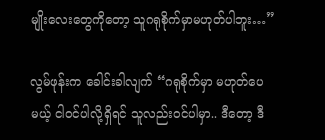မျိုးလေးတွေကိုတော့ သူဂရုစိုက်မှာမဟုတ်ပါဘူး…”

လွမ်ဖုန်းက ခေါင်းခါလျက် “ဂရုစိုက်မှာ မဟုတ်ပေမယ့် ငါဝင်ပါလို့ရှိရင် သူလည်းဝင်ပါမှာ.. ဒီ‌တော့ ဒီ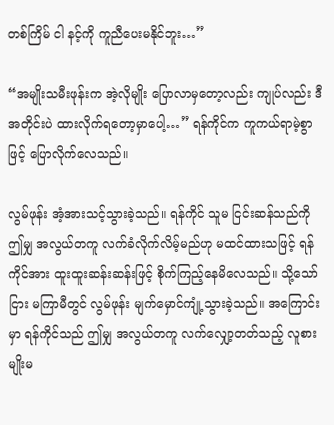တစ်ကြိမ် ငါ နင့်ကို ကူညီပေးမနိုင်ဘူး…”

“အမျိုးသမီးဖုန်းက အဲ့လိုမျိုး ပြောလာမှတော့လည်း ကျုပ်လည်း ဒီအတိုင်းပဲ ထားလိုက်ရတော့မှာပေါ့…” ရန်ကိုင်က ကူကယ်ရာမဲ့စွာဖြင့် ပြောလိုက်လေသည်။

လွမ်ဖုန်း အံ့အားသင့်သွားခဲ့သည်။ ရန်ကိုင် သူမ ငြင်းဆန်သည်ကို ဤမျှ အလွယ်တကူ လက်ခံလိုက်လိမ့်မည်ဟု မထင်ထားသဖြင့် ရန်ကိုင်အား ထူးထူးဆန်းဆန်းဖြင့် စိုက်ကြည့်နေမိလေသည်။ သို့သော်ငြား မကြာမီတွင် လွမ်ဖုန်း မျက်မှောင်ကျုံ့သွားခဲ့သည်။ အကြောင်းမှာ ရန်ကိုင်သည် ဤမျှ အလွယ်တကူ လက်လျှော့တတ်သည့် လူစားမျိုးမ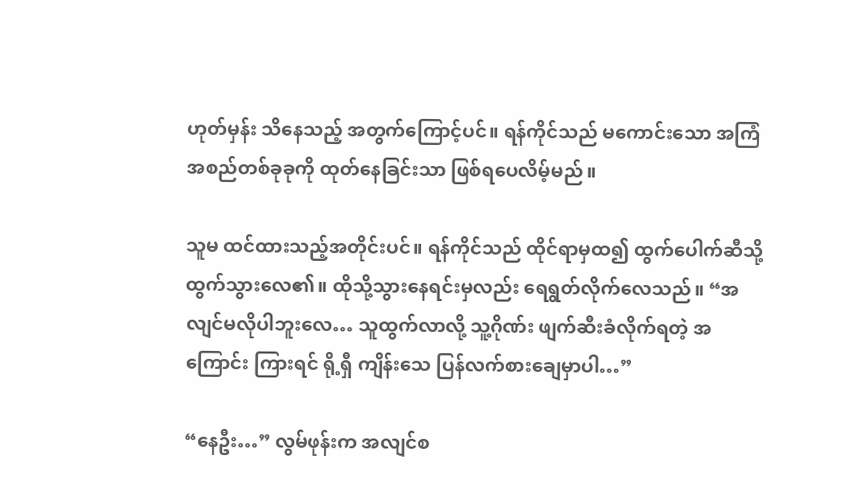ဟုတ်မှန်း သိနေသည့် အတွက်ကြောင့်ပင်။ ရန်ကိုင်သည် မကောင်းသော အကြံအစည်တစ်ခုခုကို ထုတ်နေခြင်းသာ ဖြစ်ရပေလိမ့်မည်။

သူမ ထင်ထားသည့်အတိုင်းပင်။ ရန်ကိုင်သည် ထိုင်ရာမှထ၍ ထွက်ပေါက်ဆီသို့ ထွက်သွားလေ၏။ ထိုသို့သွားနေရင်းမှလည်း ရေရွတ်လိုက်လေသည်။ “အလျင်မလိုပါဘူးလေ… သူထွက်လာလို့ သူ့ဂိုဏ်း ဖျက်ဆီးခံလိုက်ရတဲ့ အကြောင်း ကြားရင် ရို့ရှီ ကျိန်းသေ ပြန်လက်စားချေမှာပါ…”

“နေဦး…” လွမ်ဖုန်းက အလျင်စ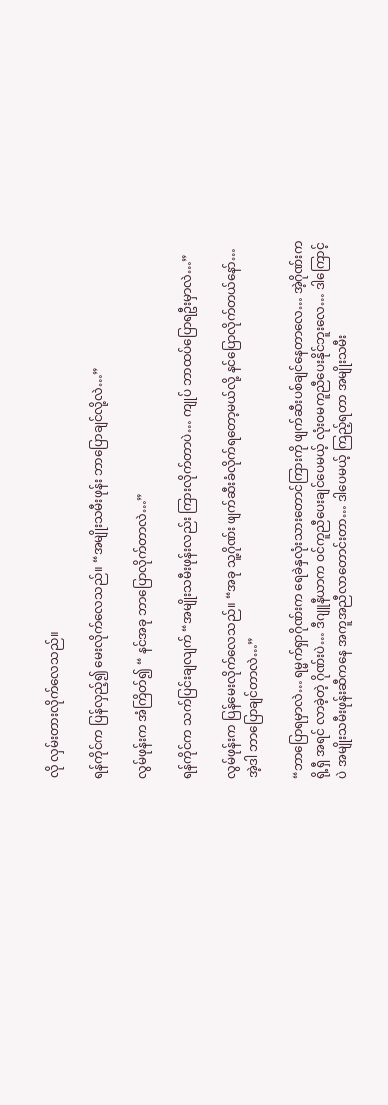လို လှမ်းတားလိုက်လေသည်။

ရန်ကိုင်က ပြန်လှည့်၍ မေးလိုက်လေသည်။ “အမျိုးသမီးဖုန်း ဘာပြောချင်လို့လဲ…”

လွမ်ဖုန်းက အံကြိတ်၍ “ နင်အခု ဘာပြောလိုက်တာလဲ…”

ရန်ကိုင်က သက်ပြင်းချလျက် “အမျိုးသမီးဖုန်းလည်း ကြားလိုက်တာပဲ… ကျုပ် ဘာထပ်ပြောရဦးမှာလဲ…”

လွမ်ဖုန်းက ပြန်မေးလိုက်လေသည်။ “အခု သူ့ဂိုဏ်း ဖျက်ဆီးခံလိုက်ရတော့မယ်လို့ နင်ပြောလိုက်တယ်နော်… အဲ့ဒါ ဘာပြောချင်တာလဲ…”

“ဘာပြောရမှာလဲ… ရမ္မက်ရှာဂိုဏ်းက ရေခဲနှလုံးသားတောင်ကြားကို ဖျက်ဆီးပစ်ချင်နေတာလေ… အဲ့ဂိုဏ်းက ရို့ရှီ အရင် လာခဲ့တဲ့ ဂိုဏ်းပဲ… ဒီဂျူနီယာက ဝင်ကူညီပေးချင်ပေမယ့် လုံးဝမကူညီပေးနိုင်ဘူးလေ… ဒါကြောင့်ပဲ အမျိုးသမီးဖုန်းဆီကနေ အကူအညီလာတောင်းတာ… ဒါပေမယ့် ကြည့်ရတာ အမျိုးသမီး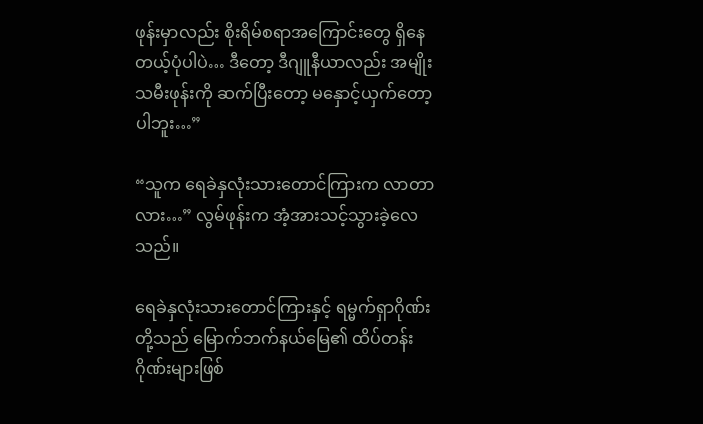ဖုန်းမှာလည်း စိုးရိမ်စရာအကြောင်းတွေ ရှိနေတယ့်ပုံပါပဲ… ဒီတော့ ဒီဂျူနီယာလည်း အမျိုးသမီးဖုန်းကို ဆက်ပြီးတော့ မနှောင့်ယှက်တော့ပါဘူး…”

“သူက ရေခဲနှလုံးသားတောင်ကြားက လာတာလား…” လွမ်ဖုန်းက အံ့အားသင့်သွားခဲ့လေသည်။

ရေခဲနှလုံးသားတောင်ကြားနှင့် ရမ္မက်ရှာဂိုဏ်းတို့သည် မြောက်ဘက်နယ်မြေ၏ ထိပ်တန်းဂိုဏ်းများဖြစ်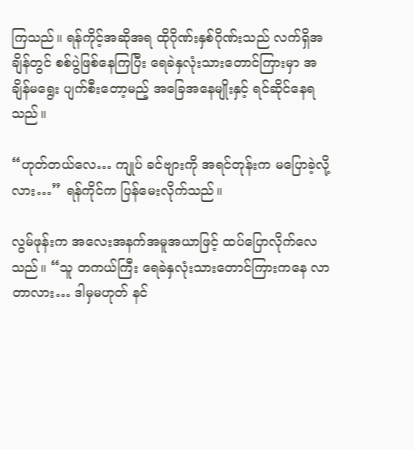ကြသည်။ ရန်ကိုင့်အဆိုအရ ထိုဂိုဏ်းနှစ်ဂိုဏ်းသည် လက်ရှိအချိန်တွင် စစ်ပွဲဖြစ်နေကြပြီး ရေခဲနှလုံးသားတောင်ကြားမှာ အချိန်မရွေး ပျက်စီးတော့မည့် အခြေအနေမျိုးနှင့် ရင်ဆိုင်နေရသည်။

“ဟုတ်တယ်လေ… ကျုပ် ခင်ဗျားကို အရင်တုန်းက မပြောခဲ့လို့လား…” ရန်ကိုင်က ပြန်မေးလိုက်သည်။

လွမ်ဖုန်းက အလေးအနက်အမူအယာဖြင့် ထပ်ပြောလိုက်လေသည်။ “သူ တကယ်ကြီး ရေခဲနှလုံးသားတောင်ကြားကနေ လာတာလား… ဒါမှမဟုတ် နင်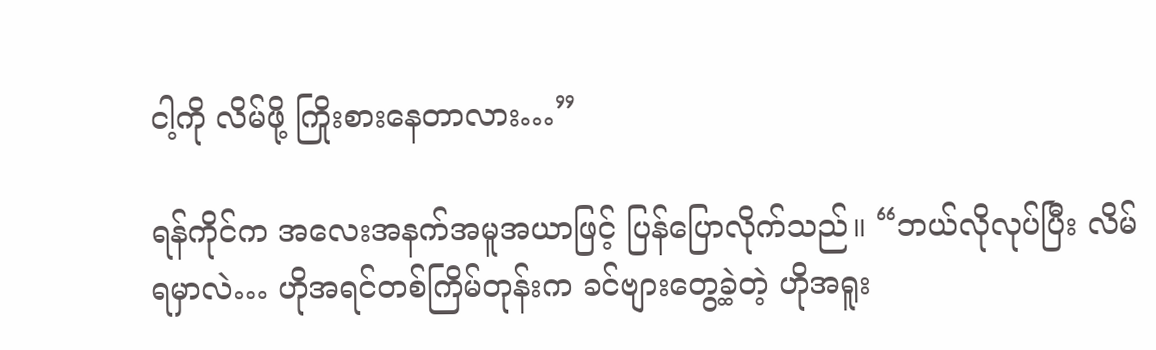ငါ့ကို လိမ်ဖို့ ကြိုးစားနေတာလား…”

ရန်ကိုင်က အလေးအနက်အမူအယာဖြင့် ပြန်ပြောလိုက်သည်။ “ဘယ်လိုလုပ်ပြီး လိမ်ရမှာလဲ… ဟိုအရင်တစ်ကြိမ်တုန်းက ခင်ဗျားတွေ့ခဲ့တဲ့ ဟိုအရူး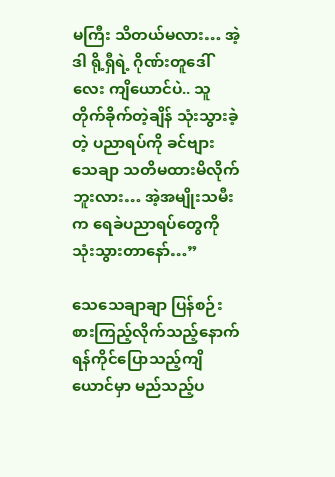မကြီး သိတယ်မလား… အဲ့ဒါ ရို့ရှီရဲ့ ဂိုဏ်းတူဒေါ်လေး ကျိယောင်ပဲ.. သူတိုက်ခိုက်တဲ့ချိန် သုံးသွားခဲ့တဲ့ ပညာရပ်ကို ခင်ဗျား သေချာ သတိမထားမိလိုက်ဘူးလား… အဲ့အမျိုးသမီးက ရေခဲပညာရပ်တွေကို သုံးသွားတာနော်…”

သေသေချာချာ ပြန်စဉ်းစားကြည့်လိုက်သည့်နောက် ရန်ကိုင်ပြောသည့်ကျိယောင်မှာ မည်သည့်ပ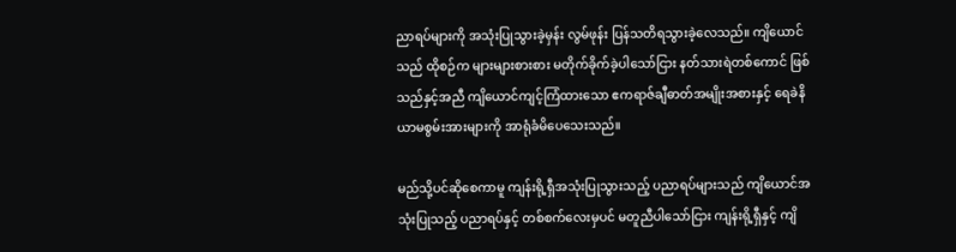ညာရပ်များကို အသုံးပြုသွားခဲ့မှန်း လွမ်ဖုန်း ပြန်သတိရသွားခဲ့လေသည်။ ကျိယောင်သည် ထိုစဉ်က များများစားစား မတိုက်ခိုက်ခဲ့ပါသော်ငြား နတ်သားရဲတစ်ကောင် ဖြစ်သည်နှင့်အညီ ကျိယောင်ကျင့်ကြံထားသော ဧကရာဇ်ချီဓာတ်အမျိုးအစားနှင့် ရေခဲနိယာမစွမ်းအားများကို အာရုံခံမိပေသေးသည်။

မည်သို့ပင်ဆိုစေကာမူ ကျန်းရို့ရှီအသုံးပြုသွားသည့် ပညာရပ်များသည် ကျိယောင်အသုံးပြုသည့် ပညာရပ်နှင့် တစ်စက်လေးမှပင် မတူညီပါသော်ငြား ကျန်းရို့ရှီနှင့် ကျိ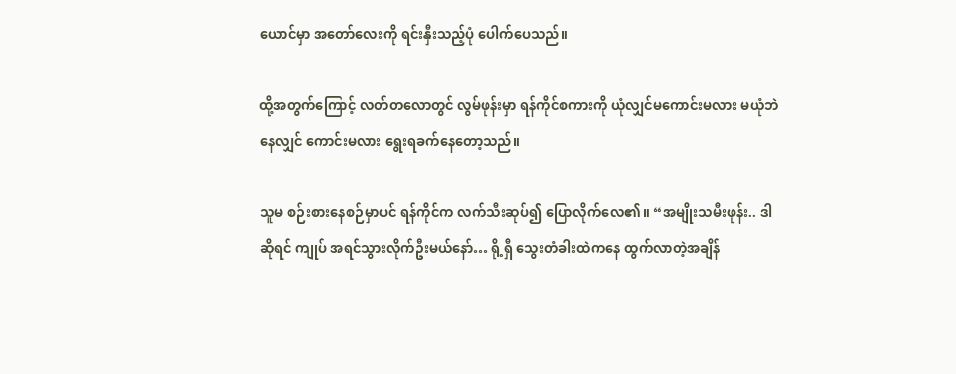ယောင်မှာ အတော်လေးကို ရင်းနှီးသည့်ပုံ ပေါက်ပေသည်။

ထို့အတွက်ကြောင့် လတ်တလောတွင် လွမ်ဖုန်းမှာ ရန်ကိုင်စကားကို ယုံလျှင်မကောင်းမလား မယုံဘဲနေလျှင် ကောင်းမလား ရွေးရခက်နေတော့သည်။

သူမ စဉ်းစားနေစဉ်မှာပင် ရန်ကိုင်က လက်သီးဆုပ်၍ ပြောလိုက်လေ၏။ “အမျိုးသမီးဖုန်း.. ဒါဆိုရင် ကျုပ် အရင်သွားလိုက်ဦးမယ်နော်… ရို့ရှီ သွေးတံခါးထဲကနေ ထွက်လာတဲ့အချိန်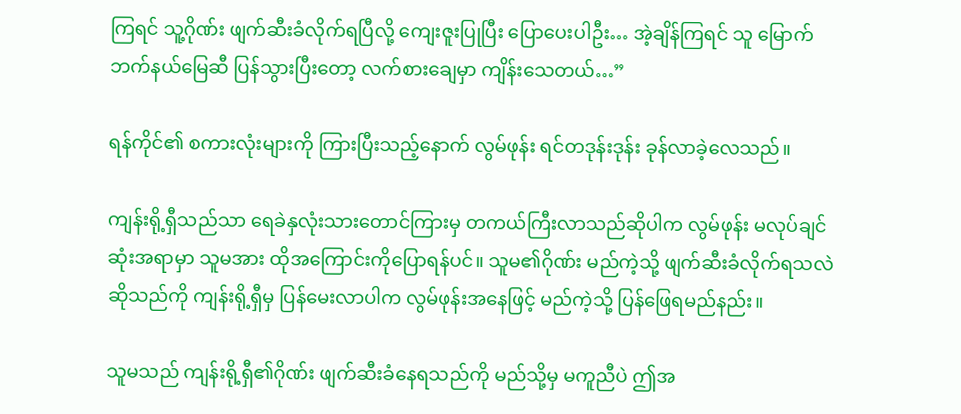ကြရင် သူ့ဂိုဏ်း ဖျက်ဆီးခံလိုက်ရပြီလို့ ကျေးဇူးပြုပြီး ပြောပေးပါဦး… အဲ့ချိန်ကြရင် သူ မြောက်ဘက်နယ်မြေဆီ ပြန်သွားပြီးတော့ လက်စားချေမှာ ကျိန်းသေတယ်…”

ရန်ကိုင်၏ စကားလုံးများကို ကြားပြီးသည့်နောက် လွမ်ဖုန်း ရင်တဒုန်းဒုန်း ခုန်လာခဲ့လေသည်။

ကျန်းရို့ရှီသည်သာ ရေခဲနှလုံးသားတောင်ကြားမှ တကယ်ကြီးလာသည်ဆိုပါက လွမ်ဖုန်း မလုပ်ချင်ဆုံးအရာမှာ သူမအား ထိုအကြောင်းကိုပြောရန်ပင်။ သူမ၏ဂိုဏ်း မည်ကဲ့သို့ ဖျက်ဆီးခံလိုက်ရသလဲ ဆိုသည်ကို ကျန်းရို့ရှီမှ ပြန်မေးလာပါက လွမ်ဖုန်းအနေဖြင့် မည်ကဲ့သို့ ပြန်ဖြေရမည်နည်း။

သူမသည် ကျန်းရို့ရှီ၏ဂိုဏ်း ဖျက်ဆီးခံနေရသည်ကို မည်သို့မှ မကူညီပဲ ဤအ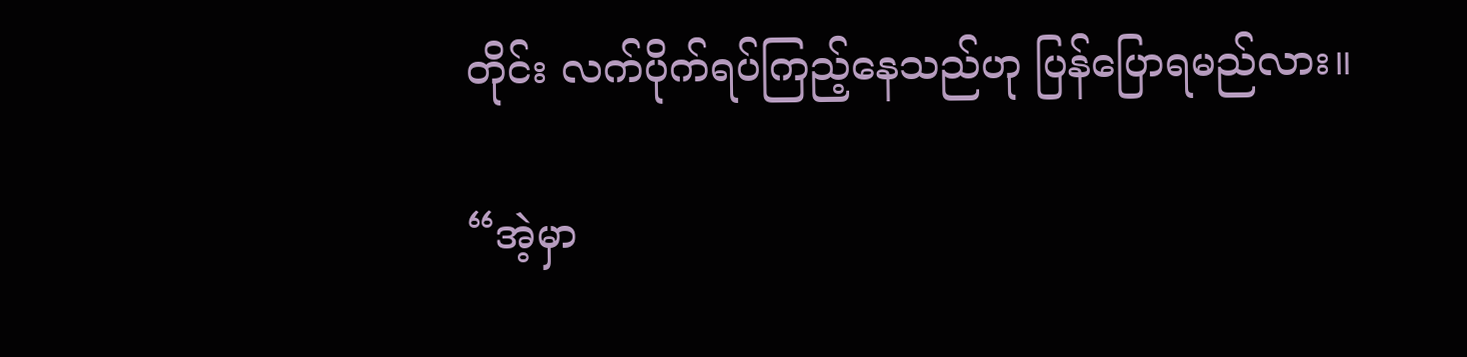တိုင်း လက်ပိုက်ရပ်ကြည့်နေသည်ဟု ပြန်ပြောရမည်လား။

“အဲ့မှာ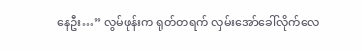နေဦး…” လွမ်ဖုန်းက ရုတ်တရက် လှမ်းအော်ခေါ်လိုက်လေ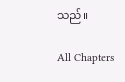သည်။

All Chapters